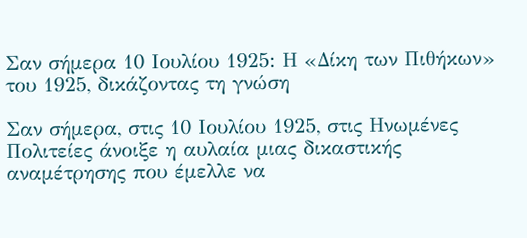Σαν σήμερα 10 Ιουλίου 1925: Η «Δίκη των Πιθήκων» του 1925, δικάζοντας τη γνώση

Σαν σήμερα, στις 10 Ιουλίου 1925, στις Ηνωμένες Πολιτείες άνοιξε η αυλαία μιας δικαστικής αναμέτρησης που έμελλε να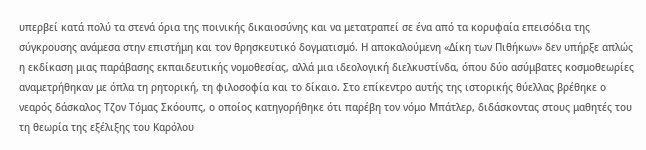υπερβεί κατά πολύ τα στενά όρια της ποινικής δικαιοσύνης και να μετατραπεί σε ένα από τα κορυφαία επεισόδια της σύγκρουσης ανάμεσα στην επιστήμη και τον θρησκευτικό δογματισμό. Η αποκαλούμενη «Δίκη των Πιθήκων» δεν υπήρξε απλώς η εκδίκαση μιας παράβασης εκπαιδευτικής νομοθεσίας, αλλά μια ιδεολογική διελκυστίνδα, όπου δύο ασύμβατες κοσμοθεωρίες αναμετρήθηκαν με όπλα τη ρητορική, τη φιλοσοφία και το δίκαιο. Στο επίκεντρο αυτής της ιστορικής θύελλας βρέθηκε ο νεαρός δάσκαλος Τζον Τόμας Σκόουπς, ο οποίος κατηγορήθηκε ότι παρέβη τον νόμο Μπάτλερ, διδάσκοντας στους μαθητές του τη θεωρία της εξέλιξης του Καρόλου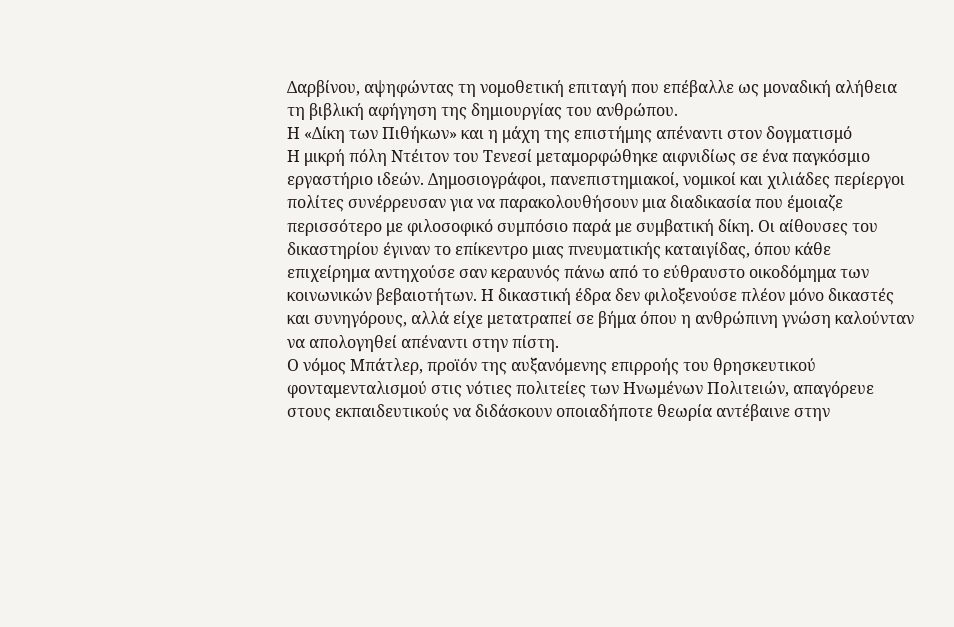Δαρβίνου, αψηφώντας τη νομοθετική επιταγή που επέβαλλε ως μοναδική αλήθεια τη βιβλική αφήγηση της δημιουργίας του ανθρώπου.
Η «Δίκη των Πιθήκων» και η μάχη της επιστήμης απέναντι στον δογματισμό
Η μικρή πόλη Ντέιτον του Τενεσί μεταμορφώθηκε αιφνιδίως σε ένα παγκόσμιο εργαστήριο ιδεών. Δημοσιογράφοι, πανεπιστημιακοί, νομικοί και χιλιάδες περίεργοι πολίτες συνέρρευσαν για να παρακολουθήσουν μια διαδικασία που έμοιαζε περισσότερο με φιλοσοφικό συμπόσιο παρά με συμβατική δίκη. Οι αίθουσες του δικαστηρίου έγιναν το επίκεντρο μιας πνευματικής καταιγίδας, όπου κάθε επιχείρημα αντηχούσε σαν κεραυνός πάνω από το εύθραυστο οικοδόμημα των κοινωνικών βεβαιοτήτων. Η δικαστική έδρα δεν φιλοξενούσε πλέον μόνο δικαστές και συνηγόρους, αλλά είχε μετατραπεί σε βήμα όπου η ανθρώπινη γνώση καλούνταν να απολογηθεί απέναντι στην πίστη.
Ο νόμος Μπάτλερ, προϊόν της αυξανόμενης επιρροής του θρησκευτικού φονταμενταλισμού στις νότιες πολιτείες των Ηνωμένων Πολιτειών, απαγόρευε στους εκπαιδευτικούς να διδάσκουν οποιαδήποτε θεωρία αντέβαινε στην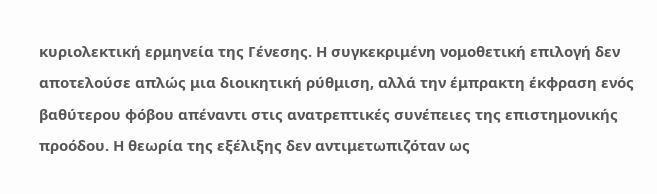κυριολεκτική ερμηνεία της Γένεσης. Η συγκεκριμένη νομοθετική επιλογή δεν αποτελούσε απλώς μια διοικητική ρύθμιση, αλλά την έμπρακτη έκφραση ενός βαθύτερου φόβου απέναντι στις ανατρεπτικές συνέπειες της επιστημονικής προόδου. Η θεωρία της εξέλιξης δεν αντιμετωπιζόταν ως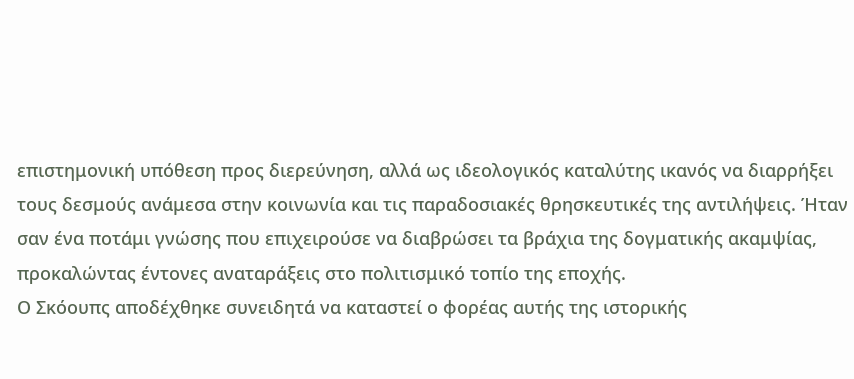επιστημονική υπόθεση προς διερεύνηση, αλλά ως ιδεολογικός καταλύτης ικανός να διαρρήξει τους δεσμούς ανάμεσα στην κοινωνία και τις παραδοσιακές θρησκευτικές της αντιλήψεις. Ήταν σαν ένα ποτάμι γνώσης που επιχειρούσε να διαβρώσει τα βράχια της δογματικής ακαμψίας, προκαλώντας έντονες αναταράξεις στο πολιτισμικό τοπίο της εποχής.
Ο Σκόουπς αποδέχθηκε συνειδητά να καταστεί ο φορέας αυτής της ιστορικής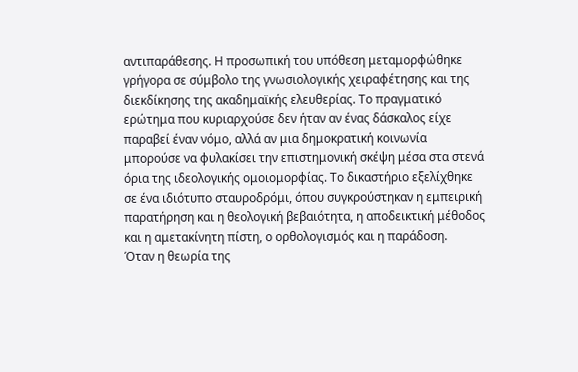αντιπαράθεσης. Η προσωπική του υπόθεση μεταμορφώθηκε γρήγορα σε σύμβολο της γνωσιολογικής χειραφέτησης και της διεκδίκησης της ακαδημαϊκής ελευθερίας. Το πραγματικό ερώτημα που κυριαρχούσε δεν ήταν αν ένας δάσκαλος είχε παραβεί έναν νόμο, αλλά αν μια δημοκρατική κοινωνία μπορούσε να φυλακίσει την επιστημονική σκέψη μέσα στα στενά όρια της ιδεολογικής ομοιομορφίας. Το δικαστήριο εξελίχθηκε σε ένα ιδιότυπο σταυροδρόμι, όπου συγκρούστηκαν η εμπειρική παρατήρηση και η θεολογική βεβαιότητα, η αποδεικτική μέθοδος και η αμετακίνητη πίστη, ο ορθολογισμός και η παράδοση.
Όταν η θεωρία της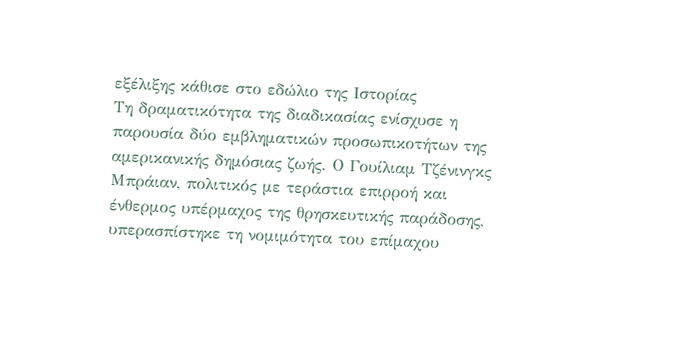εξέλιξης κάθισε στο εδώλιο της Ιστορίας
Τη δραματικότητα της διαδικασίας ενίσχυσε η παρουσία δύο εμβληματικών προσωπικοτήτων της αμερικανικής δημόσιας ζωής. Ο Γουίλιαμ Τζένινγκς Μπράιαν, πολιτικός με τεράστια επιρροή και ένθερμος υπέρμαχος της θρησκευτικής παράδοσης, υπερασπίστηκε τη νομιμότητα του επίμαχου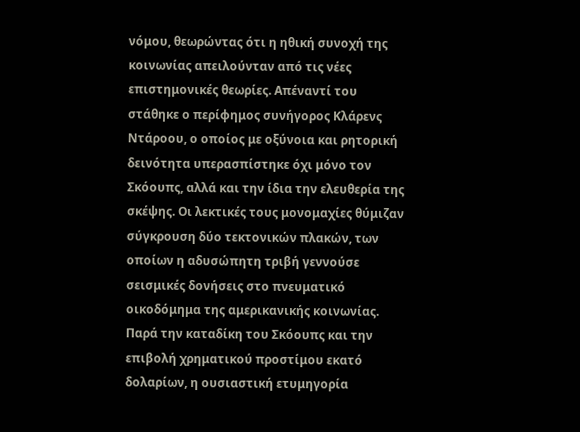νόμου, θεωρώντας ότι η ηθική συνοχή της κοινωνίας απειλούνταν από τις νέες επιστημονικές θεωρίες. Απέναντί του στάθηκε ο περίφημος συνήγορος Κλάρενς Ντάροου, ο οποίος με οξύνοια και ρητορική δεινότητα υπερασπίστηκε όχι μόνο τον Σκόουπς, αλλά και την ίδια την ελευθερία της σκέψης. Οι λεκτικές τους μονομαχίες θύμιζαν σύγκρουση δύο τεκτονικών πλακών, των οποίων η αδυσώπητη τριβή γεννούσε σεισμικές δονήσεις στο πνευματικό οικοδόμημα της αμερικανικής κοινωνίας.
Παρά την καταδίκη του Σκόουπς και την επιβολή χρηματικού προστίμου εκατό δολαρίων, η ουσιαστική ετυμηγορία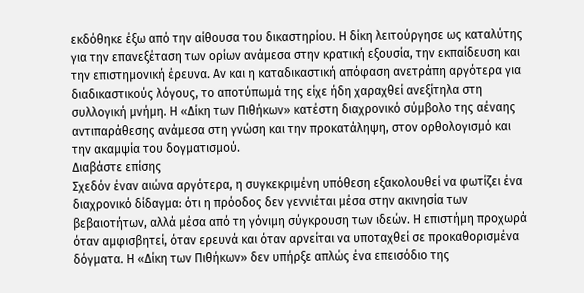εκδόθηκε έξω από την αίθουσα του δικαστηρίου. Η δίκη λειτούργησε ως καταλύτης για την επανεξέταση των ορίων ανάμεσα στην κρατική εξουσία, την εκπαίδευση και την επιστημονική έρευνα. Αν και η καταδικαστική απόφαση ανετράπη αργότερα για διαδικαστικούς λόγους, το αποτύπωμά της είχε ήδη χαραχθεί ανεξίτηλα στη συλλογική μνήμη. Η «Δίκη των Πιθήκων» κατέστη διαχρονικό σύμβολο της αέναης αντιπαράθεσης ανάμεσα στη γνώση και την προκατάληψη, στον ορθολογισμό και την ακαμψία του δογματισμού.
Διαβάστε επίσης
Σχεδόν έναν αιώνα αργότερα, η συγκεκριμένη υπόθεση εξακολουθεί να φωτίζει ένα διαχρονικό δίδαγμα: ότι η πρόοδος δεν γεννιέται μέσα στην ακινησία των βεβαιοτήτων, αλλά μέσα από τη γόνιμη σύγκρουση των ιδεών. Η επιστήμη προχωρά όταν αμφισβητεί, όταν ερευνά και όταν αρνείται να υποταχθεί σε προκαθορισμένα δόγματα. Η «Δίκη των Πιθήκων» δεν υπήρξε απλώς ένα επεισόδιο της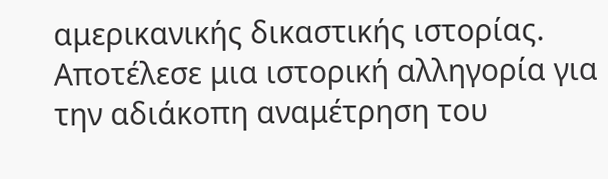αμερικανικής δικαστικής ιστορίας. Αποτέλεσε μια ιστορική αλληγορία για την αδιάκοπη αναμέτρηση του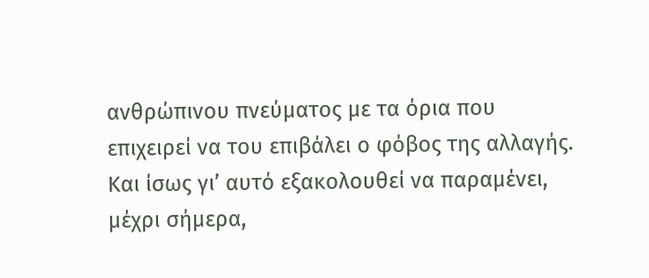ανθρώπινου πνεύματος με τα όρια που επιχειρεί να του επιβάλει ο φόβος της αλλαγής. Και ίσως γι’ αυτό εξακολουθεί να παραμένει, μέχρι σήμερα,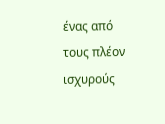ένας από τους πλέον ισχυρούς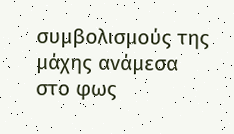συμβολισμούς της μάχης ανάμεσα στο φως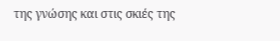της γνώσης και στις σκιές της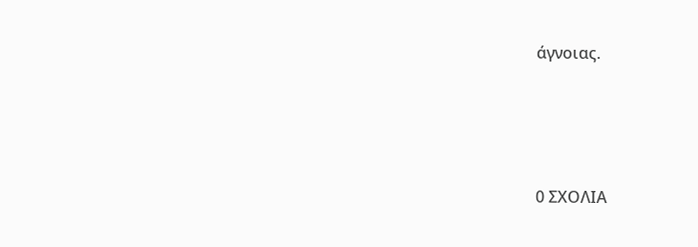άγνοιας.






0 ΣΧΟΛΙΑ